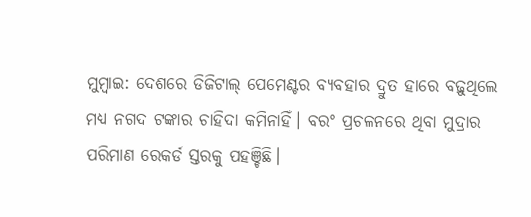ମୁମ୍ବାଇ: ଦେଶରେ ଡିଜିଟାଲ୍ ପେମେଣ୍ଟର ବ୍ୟବହାର ଦ୍ରୁତ ହାରେ ବଢ଼ୁଥିଲେ ମଧ୍ୟ ନଗଦ ଟଙ୍କାର ଚାହିଦା କମିନାହିଁ। ବରଂ ପ୍ରଚଳନରେ ଥିବା ମୁଦ୍ରାର ପରିମାଣ ରେକର୍ଡ ସ୍ତରକୁ ପହଞ୍ଚିଛି।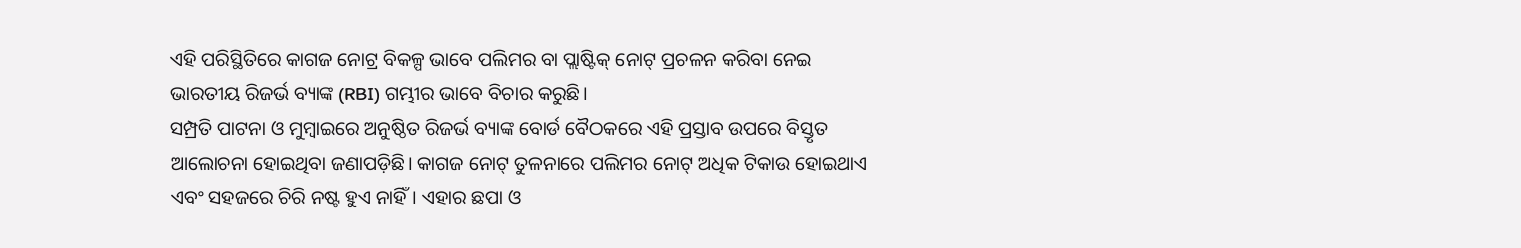ଏହି ପରିସ୍ଥିତିରେ କାଗଜ ନୋଟ୍ର ବିକଳ୍ପ ଭାବେ ପଲିମର ବା ପ୍ଲାଷ୍ଟିକ୍ ନୋଟ୍ ପ୍ରଚଳନ କରିବା ନେଇ ଭାରତୀୟ ରିଜର୍ଭ ବ୍ୟାଙ୍କ (RBI) ଗମ୍ଭୀର ଭାବେ ବିଚାର କରୁଛି।
ସମ୍ପ୍ରତି ପାଟନା ଓ ମୁମ୍ବାଇରେ ଅନୁଷ୍ଠିତ ରିଜର୍ଭ ବ୍ୟାଙ୍କ ବୋର୍ଡ ବୈଠକରେ ଏହି ପ୍ରସ୍ତାବ ଉପରେ ବିସ୍ତୃତ ଆଲୋଚନା ହୋଇଥିବା ଜଣାପଡ଼ିଛି। କାଗଜ ନୋଟ୍ ତୁଳନାରେ ପଲିମର ନୋଟ୍ ଅଧିକ ଟିକାଉ ହୋଇଥାଏ ଏବଂ ସହଜରେ ଚିରି ନଷ୍ଟ ହୁଏ ନାହିଁ। ଏହାର ଛପା ଓ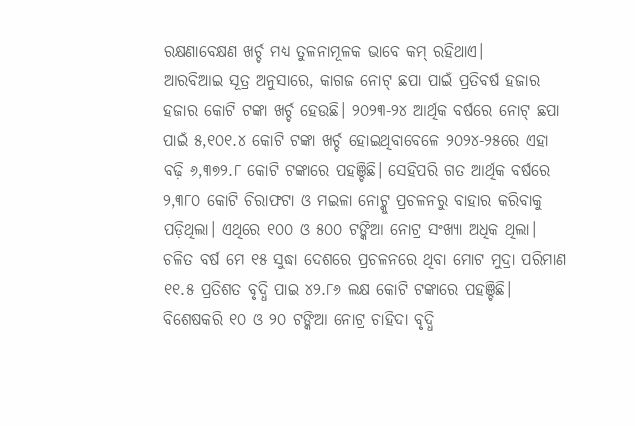ରକ୍ଷଣାବେକ୍ଷଣ ଖର୍ଚ୍ଚ ମଧ୍ୟ ତୁଳନାମୂଳକ ଭାବେ କମ୍ ରହିଥାଏ।
ଆରବିଆଇ ସୂତ୍ର ଅନୁସାରେ, କାଗଜ ନୋଟ୍ ଛପା ପାଇଁ ପ୍ରତିବର୍ଷ ହଜାର ହଜାର କୋଟି ଟଙ୍କା ଖର୍ଚ୍ଚ ହେଉଛି। ୨୦୨୩-୨୪ ଆର୍ଥିକ ବର୍ଷରେ ନୋଟ୍ ଛପା ପାଇଁ ୫,୧୦୧.୪ କୋଟି ଟଙ୍କା ଖର୍ଚ୍ଚ ହୋଇଥିବାବେଳେ ୨୦୨୪-୨୫ରେ ଏହା ବଢ଼ି ୬,୩୭୨.୮ କୋଟି ଟଙ୍କାରେ ପହଞ୍ଚିଛି। ସେହିପରି ଗତ ଆର୍ଥିକ ବର୍ଷରେ ୨,୩୮୦ କୋଟି ଚିରାଫଟା ଓ ମଇଳା ନୋଟ୍କୁ ପ୍ରଚଳନରୁ ବାହାର କରିବାକୁ ପଡ଼ିଥିଲା। ଏଥିରେ ୧୦୦ ଓ ୫୦୦ ଟଙ୍କିଆ ନୋଟ୍ର ସଂଖ୍ୟା ଅଧିକ ଥିଲା।
ଚଳିତ ବର୍ଷ ମେ ୧୫ ସୁଦ୍ଧା ଦେଶରେ ପ୍ରଚଳନରେ ଥିବା ମୋଟ ମୁଦ୍ରା ପରିମାଣ ୧୧.୫ ପ୍ରତିଶତ ବୃଦ୍ଧି ପାଇ ୪୨.୮୬ ଲକ୍ଷ କୋଟି ଟଙ୍କାରେ ପହଞ୍ଚିଛି। ବିଶେଷକରି ୧୦ ଓ ୨୦ ଟଙ୍କିଆ ନୋଟ୍ର ଚାହିଦା ବୃଦ୍ଧି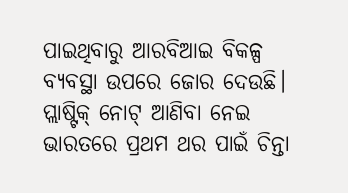ପାଇଥିବାରୁ ଆରବିଆଇ ବିକଳ୍ପ ବ୍ୟବସ୍ଥା ଉପରେ ଜୋର ଦେଉଛି।
ପ୍ଲାଷ୍ଟିକ୍ ନୋଟ୍ ଆଣିବା ନେଇ ଭାରତରେ ପ୍ରଥମ ଥର ପାଇଁ ଚିନ୍ତା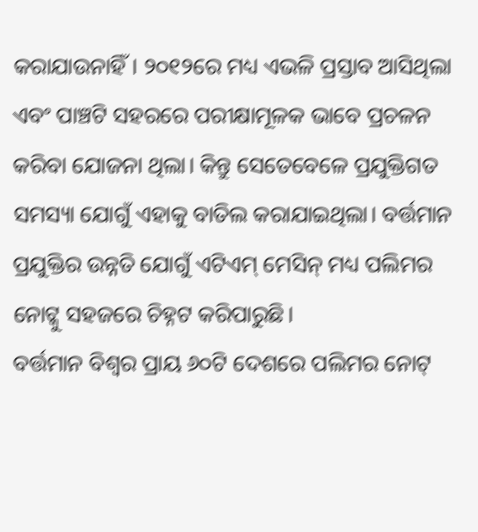କରାଯାଉନାହିଁ। ୨୦୧୨ରେ ମଧ୍ୟ ଏଭଳି ପ୍ରସ୍ତାବ ଆସିଥିଲା ଏବଂ ପାଞ୍ଚଟି ସହରରେ ପରୀକ୍ଷାମୂଳକ ଭାବେ ପ୍ରଚଳନ କରିବା ଯୋଜନା ଥିଲା। କିନ୍ତୁ ସେତେବେଳେ ପ୍ରଯୁକ୍ତିଗତ ସମସ୍ୟା ଯୋଗୁଁ ଏହାକୁ ବାତିଲ କରାଯାଇଥିଲା। ବର୍ତ୍ତମାନ ପ୍ରଯୁକ୍ତିର ଉନ୍ନତି ଯୋଗୁଁ ଏଟିଏମ୍ ମେସିନ୍ ମଧ୍ୟ ପଲିମର ନୋଟ୍କୁ ସହଜରେ ଚିହ୍ନଟ କରିପାରୁଛି।
ବର୍ତ୍ତମାନ ବିଶ୍ୱର ପ୍ରାୟ ୬୦ଟି ଦେଶରେ ପଲିମର ନୋଟ୍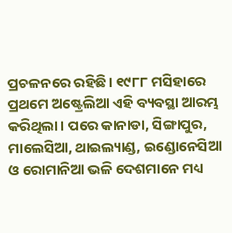ପ୍ରଚଳନରେ ରହିଛି। ୧୯୮୮ ମସିହାରେ ପ୍ରଥମେ ଅଷ୍ଟ୍ରେଲିଆ ଏହି ବ୍ୟବସ୍ଥା ଆରମ୍ଭ କରିଥିଲା। ପରେ କାନାଡା, ସିଙ୍ଗାପୁର, ମାଲେସିଆ, ଥାଇଲ୍ୟାଣ୍ଡ, ଇଣ୍ଡୋନେସିଆ ଓ ରୋମାନିଆ ଭଳି ଦେଶମାନେ ମଧ୍ୟ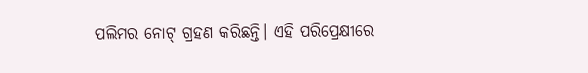ପଲିମର ନୋଟ୍ ଗ୍ରହଣ କରିଛନ୍ତି। ଏହି ପରିପ୍ରେକ୍ଷୀରେ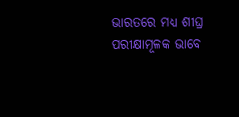ଭାରତରେ ମଧ୍ୟ ଶୀଘ୍ର ପରୀକ୍ଷାମୂଳକ ଭାବେ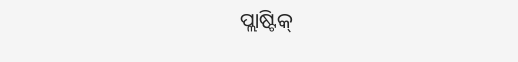ପ୍ଲାଷ୍ଟିକ୍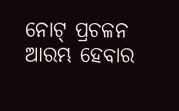ନୋଟ୍ ପ୍ରଚଳନ ଆରମ୍ଭ ହେବାର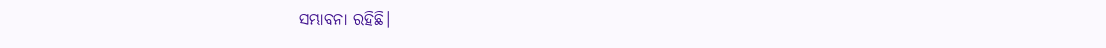ସମ୍ଭାବନା ରହିଛି।